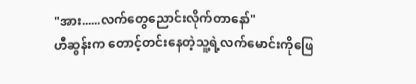"အား......လက်တွေညောင်းလိုက်တာနော်"
ဟီဆွန်းက တောင့်တင်းနေတဲ့သူ့ရဲ့လက်မောင်းကိုဖြေ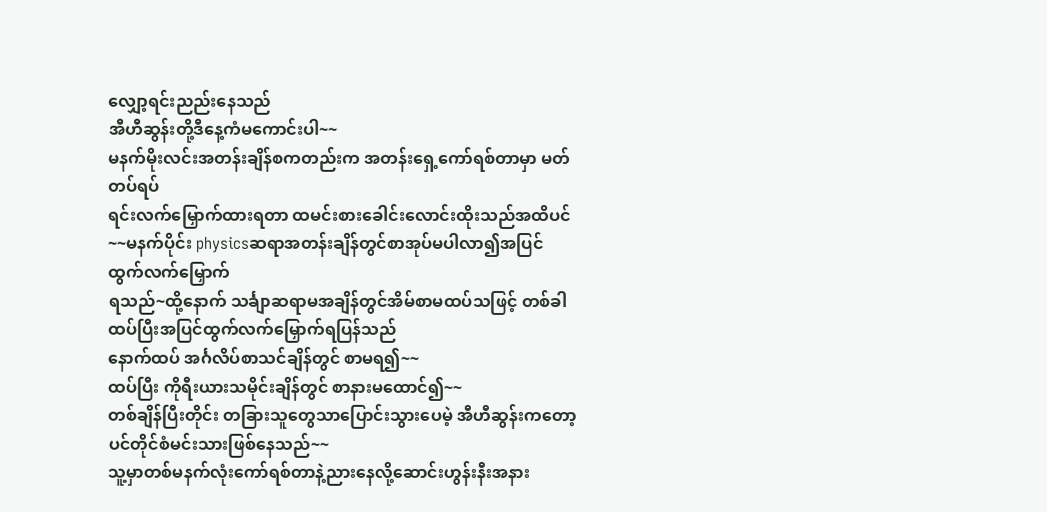လျှော့ရင်းညည်းနေသည်
အီဟီဆွန်းတို့ဒီနေ့ကံမကောင်းပါ~~
မနက်မိုးလင်းအတန်းချိန်စကတည်းက အတန်းရှေ့ကော်ရစ်တာမှာ မတ်တပ်ရပ်
ရင်းလက်မြှောက်ထားရတာ ထမင်းစားခေါင်းလောင်းထိုးသည်အထိပင်~~မနက်ပိုင်း physicsဆရာအတန်းချိန်တွင်စာအုပ်မပါလာ၍အပြင်ထွက်လက်မြှောက်
ရသည်~ထို့နောက် သင်္ချာဆရာမအချိန်တွင်အိမ်စာမထပ်သဖြင့် တစ်ခါထပ်ပြီးအပြင်ထွက်လက်မြှောက်ရပြန်သည်
နောက်ထပ် အင်္ဂလိပ်စာသင်ချိန်တွင် စာမရ၍~~
ထပ်ပြီး ကိုရီးယားသမိုင်းချိန်တွင် စာနားမထောင်၍~~
တစ်ချိန်ပြီးတိုင်း တခြားသူတွေသာပြောင်းသွားပေမဲ့ အီဟီဆွန်းကတော့ ပင်တိုင်စံမင်းသားဖြစ်နေသည်~~
သူ့မှာတစ်မနက်လုံးကော်ရစ်တာနဲ့ညားနေလို့ဆောင်းဟွန်းနီးအနား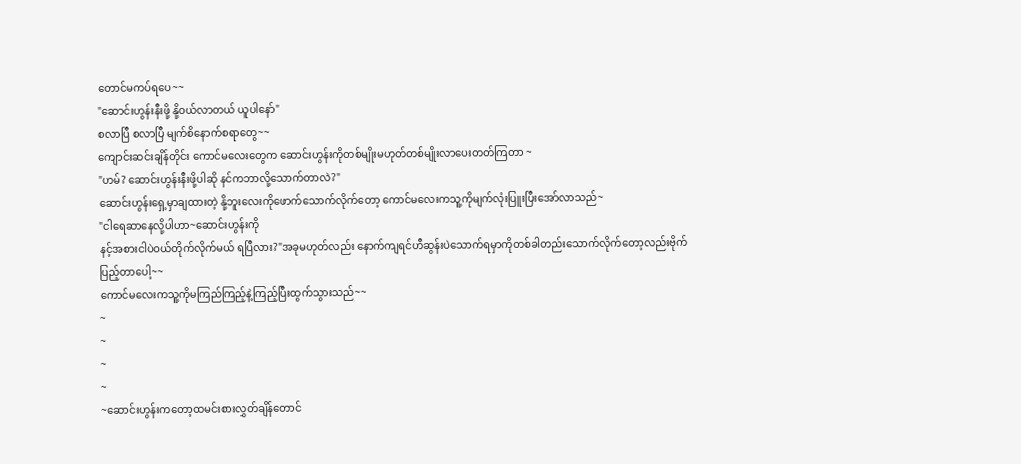တောင်မကပ်ရပေ~~
"ဆောင်းဟွန်းနီးဖို့ နို့ဝယ်လာတယ် ယူပါနော်"
စလာပြီ စလာပြီ မျက်စိနောက်စရာတွေ~~
ကျောင်းဆင်းချိန်တိုင်း ကောင်မလေးတွေက ဆောင်းဟွန်းကိုတစ်မျိုးမဟုတ်တစ်မျိုးလာပေးတတ်ကြတာ ~
"ဟမ်? ဆောင်းဟွန်းနီးဖို့ပါဆို နင်ကဘာလို့သောက်တာလဲ?"
ဆောင်းဟွန်းရှေ့မှာချထားတဲ့ နို့ဘူးလေးကိုဖောက်သောက်လိုက်တော့ ကောင်မလေးကသူ့ကိုမျက်လုံးပြူးပြီးအော်လာသည်~
"ငါရေဆာနေလို့ပါဟာ~ဆောင်းဟွန်းကို
နင့်အစားငါပဲဝယ်တိုက်လိုက်မယ် ရပြီလား?"အခုမဟုတ်လည်း နောက်ကျရင်ဟီဆွန်းပဲသောက်ရမှာကိုတစ်ခါတည်းသောက်လိုက်တော့လည်းဗိုက်ပြည့်တာပေါ့~~
ကောင်မလေးကသူ့ကိုမကြည်ကြည့်နဲ့ကြည့်ပြီးထွက်သွားသည်~~
~
~
~
~
~ဆောင်းဟွန်းကတော့ထမင်းစားလွှတ်ချိန်တောင်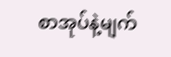စာအုပ်နဲ့မျက်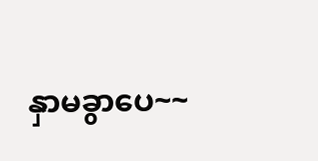နှာမခွာပေ~~